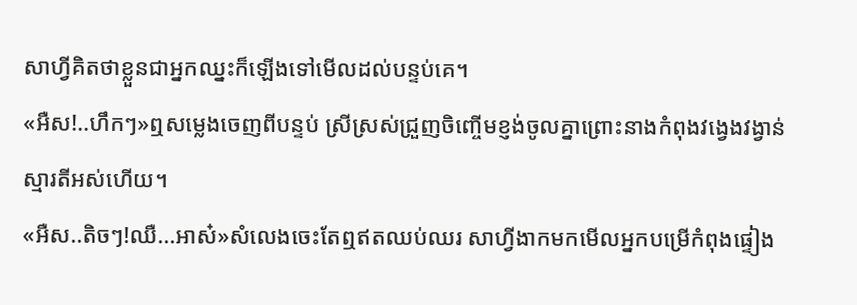សាហ្វីគិតថាខ្លួនជាអ្នកឈ្នះក៏ឡើងទៅមើលដល់បន្ទប់គេ។
«អឺស!..ហឹកៗ»ឮសម្លេងចេញពីបន្ទប់ ស្រីស្រស់ជ្រួញចិញ្ចើមខ្ញង់ចូលគ្នាព្រោះនាងកំពុងវង្វេងវង្វាន់ស្មារតីអស់ហើយ។
«អឺស..តិចៗ!ឈឺ...អាស៎»សំលេងចេះតែឮឥតឈប់ឈរ សាហ្វីងាកមកមើលអ្នកបម្រើកំពុងផ្ទៀង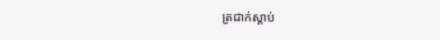ត្រជាក់ស្តាប់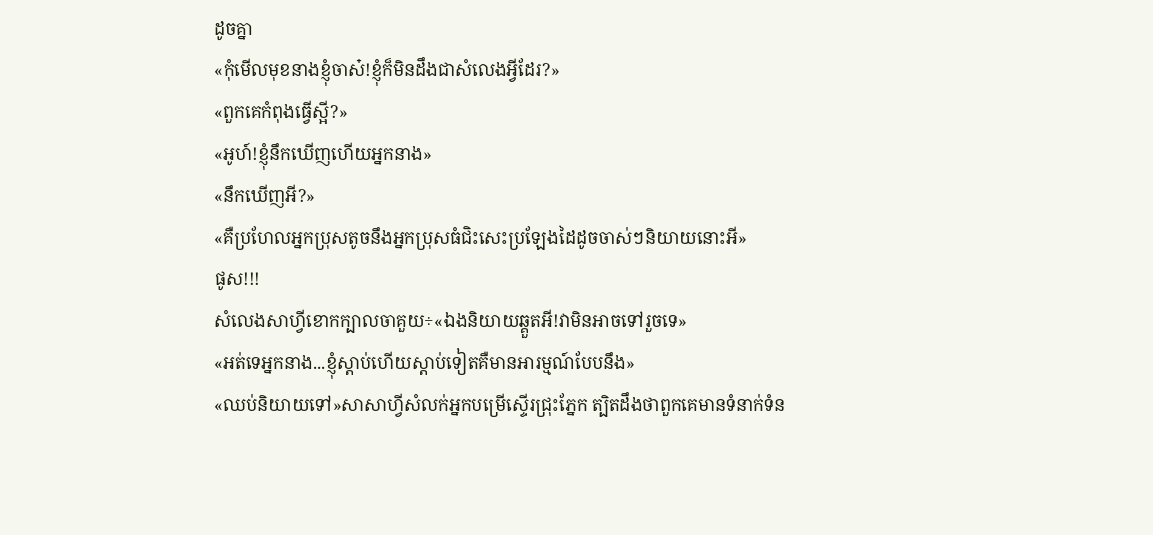ដូចគ្នា
«កុំមើលមុខនាងខ្ញុំចាស៎!ខ្ញុំក៏មិនដឹងជាសំលេងអ្វីដែរ?»
«ពួកគេកំពុងធ្វើស្អី?»
«អូហ៍!ខ្ញុំនឹកឃើញហើយអ្នកនាង»
«នឹកឃើញអី?»
«គឺប្រហែលអ្នកប្រុសតូចនឹងអ្នកប្រុសធំជិះសេះប្រឡែងដៃដូចចាស់ៗនិយាយនោះអី»
ផូស!!!
សំលេងសាហ្វីខោកក្បាលចាគួយ÷«ឯងនិយាយឆ្គួតអី!វាមិនអាចទៅរួចទេ»
«អត់ទេអ្នកនាង...ខ្ញុំស្តាប់ហើយស្តាប់ទៀតគឺមានអារម្មណ៍បែបនឹង»
«ឈប់និយាយទៅ»សាសាហ្វីសំលក់អ្នកបម្រើស្ទើរជ្រុះភ្នែក ត្បិតដឹងថាពួកគេមានទំនាក់ទំន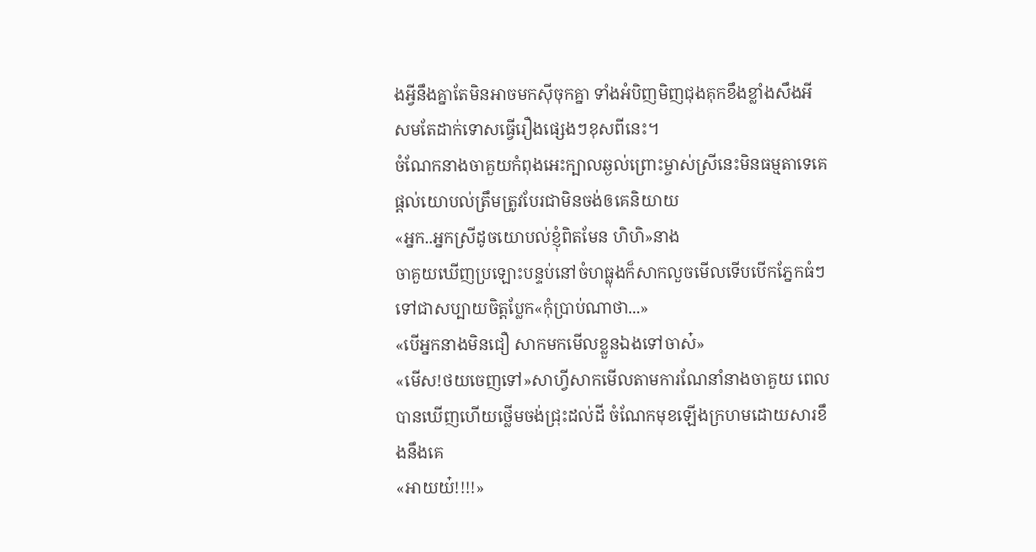ងអ្វីនឹងគ្នាតែមិនអាចមកសុីចុកគ្នា ទាំងអំបិញមិញជុងគុកខឹងខ្លាំងសឹងអី សមតែដាក់ទោសធ្វើរឿងផ្សេងៗខុសពីនេះ។
ចំណែកនាងចាគួយកំពុងអេះក្បាលឆ្ងល់ព្រោះម្ចាស់ស្រីនេះមិនធម្មតាទេគេផ្តល់យោបល់ត្រឹមត្រូវបែរជាមិនចង់ឲគេនិយាយ
«អ្នក..អ្នកស្រីដូចយោបល់ខ្ញុំពិតមែន ហិហិ»នាង
ចាគួយឃើញប្រឡោះបន្ទប់នៅចំហធ្លុងក៏សាកលួចមើលទើបបើកភ្នែកធំៗទៅជាសប្បាយចិត្តប្លែក«កុំប្រាប់ណាថា...»
«បើអ្នកនាងមិនជឿ សាកមកមើលខ្លួនឯងទៅចាស៎»
«មើស!ថយចេញទៅ»សាហ្វីសាកមើលតាមការណែនាំនាងចាគួយ ពេលបានឃើញហើយថ្លើមចង់ជ្រុះដល់ដី ចំណែកមុខឡើងក្រហមដោយសារខឹងនឹងគេ
«អាយយ៎!!!!»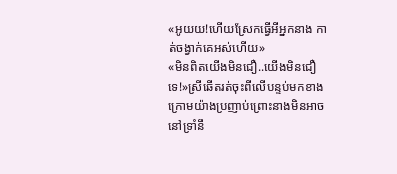«អូយយ!ហើយស្រែកធ្វើអីអ្នកនាង កាត់ចង្វាក់គេអស់ហើយ»
«មិនពិតយើងមិនជឿ..យើងមិនជឿទេ!»ស្រីឆើតរត់ចុះពីលើបន្ទប់មកខាងក្រោមយ៉ាងប្រញាប់ព្រោះនាងមិនអាចនៅទ្រាំនឹ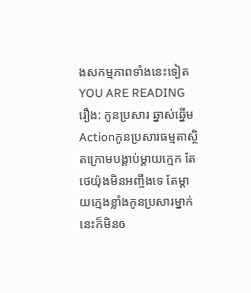ងសកម្មភាពទាំងនេះទៀត
YOU ARE READING
រឿង: កូនប្រសារ ឆ្នាស់ឆ្នើម
Actionកូនប្រសារធម្មតាស្ថិតក្រោមបង្គាប់ម្តាយក្មេក តែថេយ៉ុងមិនអញ្ចឹងទេ តែម្តាយក្មេងខ្លាំងកូនប្រសារម្នាក់នេះក៏មិនឲ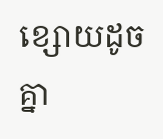ខ្សោយដូចគ្នា